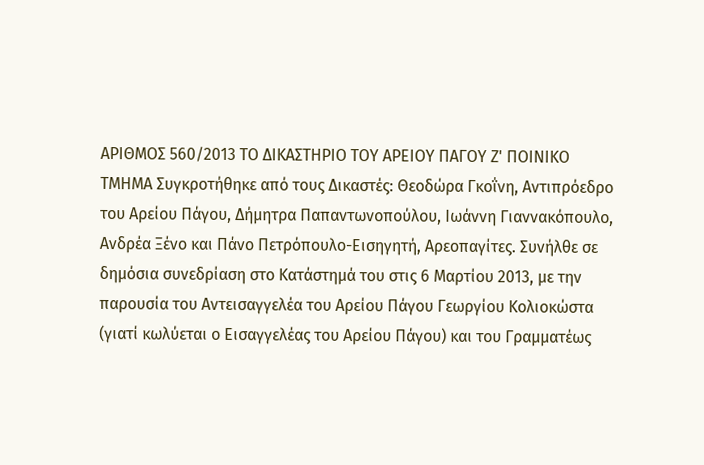ΑΡΙΘΜΟΣ 560/2013 ΤΟ ΔΙΚΑΣΤΗΡΙΟ ΤΟΥ ΑΡΕΙΟΥ ΠΑΓΟΥ Ζ' ΠΟΙΝΙΚΟ ΤΜΗΜΑ Συγκροτήθηκε από τους Δικαστές: Θεοδώρα Γκοΐνη, Αντιπρόεδρο του Αρείου Πάγου, Δήμητρα Παπαντωνοπούλου, Ιωάννη Γιαννακόπουλο, Ανδρέα Ξένο και Πάνο Πετρόπουλο-Εισηγητή, Αρεοπαγίτες. Συνήλθε σε δημόσια συνεδρίαση στο Κατάστημά του στις 6 Μαρτίου 2013, με την παρουσία του Αντεισαγγελέα του Αρείου Πάγου Γεωργίου Κολιοκώστα (γιατί κωλύεται ο Εισαγγελέας του Αρείου Πάγου) και του Γραμματέως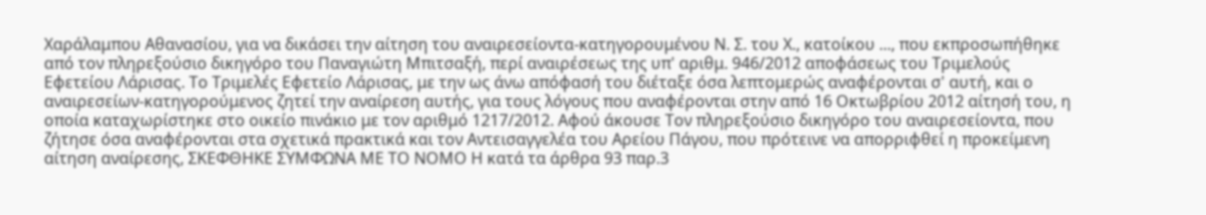Χαράλαμπου Αθανασίου, για να δικάσει την αίτηση του αναιρεσείοντα-κατηγορουμένου Ν. Σ. του Χ., κατοίκου ..., που εκπροσωπήθηκε από τον πληρεξούσιο δικηγόρο του Παναγιώτη Μπιτσαξή, περί αναιρέσεως της υπ' αριθμ. 946/2012 αποφάσεως του Τριμελούς Εφετείου Λάρισας. Το Τριμελές Εφετείο Λάρισας, με την ως άνω απόφασή του διέταξε όσα λεπτομερώς αναφέρονται σ' αυτή, και ο αναιρεσείων-κατηγορούμενος ζητεί την αναίρεση αυτής, για τους λόγους που αναφέρονται στην από 16 Οκτωβρίου 2012 αίτησή του, η οποία καταχωρίστηκε στο οικείο πινάκιο με τον αριθμό 1217/2012. Αφού άκουσε Τον πληρεξούσιο δικηγόρο του αναιρεσείοντα, που ζήτησε όσα αναφέρονται στα σχετικά πρακτικά και τον Αντεισαγγελέα του Αρείου Πάγου, που πρότεινε να απορριφθεί η προκείμενη αίτηση αναίρεσης, ΣΚΕΦΘΗΚΕ ΣΥΜΦΩΝΑ ΜΕ ΤΟ ΝΟΜΟ Η κατά τα άρθρα 93 παρ.3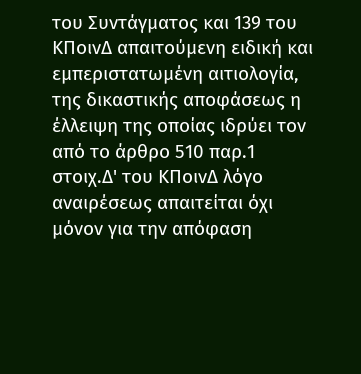του Συντάγματος και 139 του ΚΠοινΔ απαιτούμενη ειδική και εμπεριστατωμένη αιτιολογία, της δικαστικής αποφάσεως η έλλειψη της οποίας ιδρύει τον από το άρθρο 510 παρ.1 στοιχ.Δ' του ΚΠοινΔ λόγο αναιρέσεως απαιτείται όχι μόνον για την απόφαση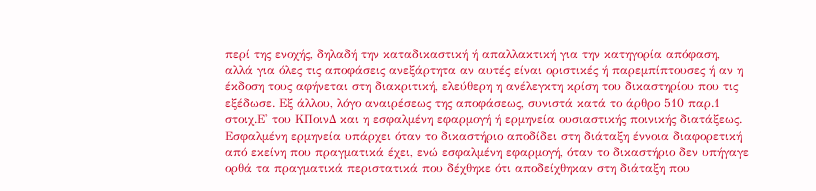περί της ενοχής, δηλαδή την καταδικαστική ή απαλλακτική για την κατηγορία απόφαση, αλλά για όλες τις αποφάσεις ανεξάρτητα αν αυτές είναι οριστικές ή παρεμπίπτουσες ή αν η έκδοση τους αφήνεται στη διακριτική, ελεύθερη η ανέλεγκτη κρίση του δικαστηρίου που τις εξέδωσε. Εξ άλλου, λόγο αναιρέσεως της αποφάσεως, συνιστά κατά το άρθρο 510 παρ.1 στοιχ.Ε' του ΚΠοινΔ και η εσφαλμένη εφαρμογή ή ερμηνεία ουσιαστικής ποινικής διατάξεως. Εσφαλμένη ερμηνεία υπάρχει όταν το δικαστήριο αποδίδει στη διάταξη έννοια διαφορετική από εκείνη που πραγματικά έχει, ενώ εσφαλμένη εφαρμογή, όταν το δικαστήριο δεν υπήγαγε ορθά τα πραγματικά περιστατικά που δέχθηκε ότι αποδείχθηκαν στη διάταξη που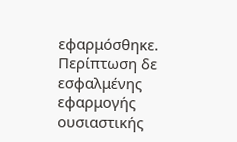εφαρμόσθηκε. Περίπτωση δε εσφαλμένης εφαρμογής ουσιαστικής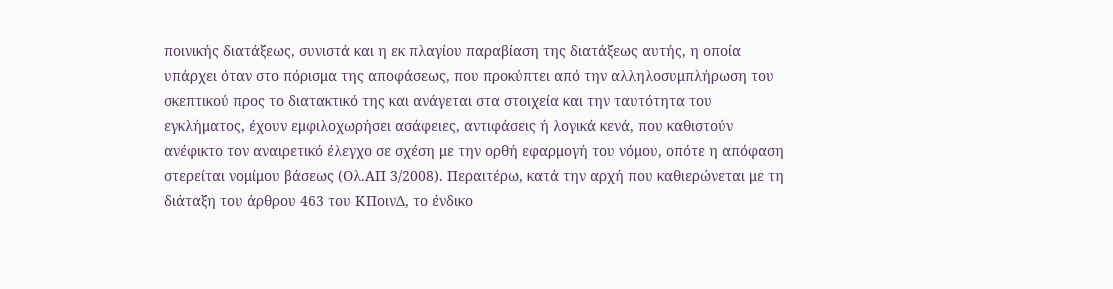ποινικής διατάξεως, συνιστά και η εκ πλαγίου παραβίαση της διατάξεως αυτής, η οποία υπάρχει όταν στο πόρισμα της αποφάσεως, που προκύπτει από την αλληλοσυμπλήρωση του σκεπτικού προς το διατακτικό της και ανάγεται στα στοιχεία και την ταυτότητα του εγκλήματος, έχουν εμφιλοχωρήσει ασάφειες, αντιφάσεις ή λογικά κενά, που καθιστούν ανέφικτο τον αναιρετικό έλεγχο σε σχέση με την ορθή εφαρμογή του νόμου, οπότε η απόφαση στερείται νομίμου βάσεως (Ολ.ΑΠ 3/2008). Περαιτέρω, κατά την αρχή που καθιερώνεται με τη διάταξη του άρθρου 463 του ΚΠοινΔ, το ένδικο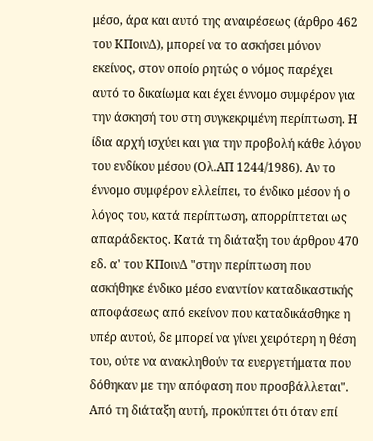μέσο, άρα και αυτό της αναιρέσεως (άρθρο 462 του ΚΠοινΔ), μπορεί να το ασκήσει μόνον εκείνος, στον οποίο ρητώς ο νόμος παρέχει αυτό το δικαίωμα και έχει έννομο συμφέρον για την άσκησή του στη συγκεκριμένη περίπτωση. Η ίδια αρχή ισχύει και για την προβολή κάθε λόγου του ενδίκου μέσου (Ολ.ΑΠ 1244/1986). Αν το έννομο συμφέρον ελλείπει, το ένδικο μέσον ή ο λόγος του, κατά περίπτωση, απορρίπτεται ως απαράδεκτος. Κατά τη διάταξη του άρθρου 470 εδ. α' του ΚΠοινΔ "στην περίπτωση που ασκήθηκε ένδικο μέσο εναντίον καταδικαστικής αποφάσεως από εκείνον που καταδικάσθηκε η υπέρ αυτού, δε μπορεί να γίνει χειρότερη η θέση του, ούτε να ανακληθούν τα ευεργετήματα που δόθηκαν με την απόφαση που προσβάλλεται". Από τη διάταξη αυτή, προκύπτει ότι όταν επί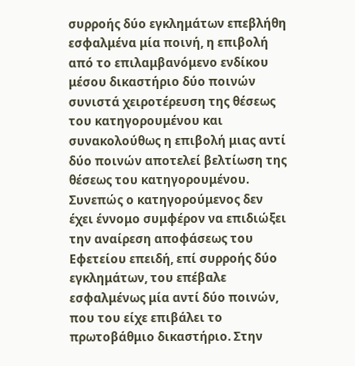συρροής δύο εγκλημάτων επεβλήθη εσφαλμένα μία ποινή, η επιβολή από το επιλαμβανόμενο ενδίκου μέσου δικαστήριο δύο ποινών συνιστά χειροτέρευση της θέσεως του κατηγορουμένου και συνακολούθως η επιβολή μιας αντί δύο ποινών αποτελεί βελτίωση της θέσεως του κατηγορουμένου. Συνεπώς ο κατηγορούμενος δεν έχει έννομο συμφέρον να επιδιώξει την αναίρεση αποφάσεως του Εφετείου επειδή, επί συρροής δύο εγκλημάτων, του επέβαλε εσφαλμένως μία αντί δύο ποινών, που του είχε επιβάλει το πρωτοβάθμιο δικαστήριο. Στην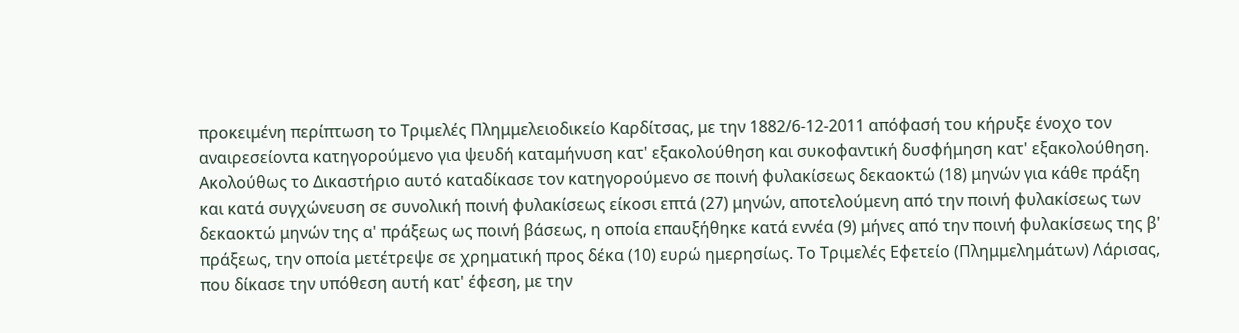προκειμένη περίπτωση το Τριμελές Πλημμελειοδικείο Καρδίτσας, με την 1882/6-12-2011 απόφασή του κήρυξε ένοχο τον αναιρεσείοντα κατηγορούμενο για ψευδή καταμήνυση κατ' εξακολούθηση και συκοφαντική δυσφήμηση κατ' εξακολούθηση. Ακολούθως το Δικαστήριο αυτό καταδίκασε τον κατηγορούμενο σε ποινή φυλακίσεως δεκαοκτώ (18) μηνών για κάθε πράξη και κατά συγχώνευση σε συνολική ποινή φυλακίσεως είκοσι επτά (27) μηνών, αποτελούμενη από την ποινή φυλακίσεως των δεκαοκτώ μηνών της α' πράξεως ως ποινή βάσεως, η οποία επαυξήθηκε κατά εννέα (9) μήνες από την ποινή φυλακίσεως της β' πράξεως, την οποία μετέτρεψε σε χρηματική προς δέκα (10) ευρώ ημερησίως. Το Τριμελές Εφετείο (Πλημμελημάτων) Λάρισας, που δίκασε την υπόθεση αυτή κατ' έφεση, με την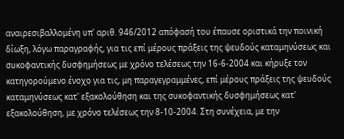αναιρεσιβαλλομένη υπ' αριθ. 946/2012 απόφασή του έπαυσε οριστικά την ποινική δίωξη, λόγω παραγραφής, για τις επί μέρους πράξεις της ψευδούς καταμηνύσεως και συκοφαντικής δυσφημήσεως με χρόνο τελέσεως την 16-6-2004 και κήρυξε τον κατηγορούμενο ένοχο για τις, μη παραγεγραμμένες, επί μέρους πράξεις της ψευδούς καταμηνύσεως κατ' εξακολούθηση και της συκοφαντικής δυσφημήσεως κατ' εξακολούθηση, με χρόνο τελέσεως την 8-10-2004. Στη συνέχεια, με την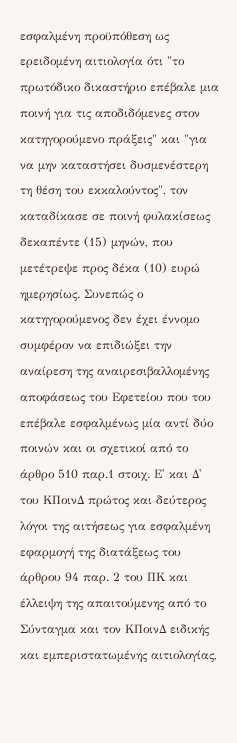εσφαλμένη προϋπόθεση ως ερειδομένη αιτιολογία ότι "το πρωτόδικο δικαστήριο επέβαλε μια ποινή για τις αποδιδόμενες στον κατηγορούμενο πράξεις" και "για να μην καταστήσει δυσμενέστερη τη θέση του εκκαλούντος", τον καταδίκασε σε ποινή φυλακίσεως δεκαπέντε (15) μηνών, που μετέτρεψε προς δέκα (10) ευρώ ημερησίως. Συνεπώς ο κατηγορούμενος δεν έχει έννομο συμφέρον να επιδιώξει την αναίρεση της αναιρεσιβαλλομένης αποφάσεως του Εφετείου που του επέβαλε εσφαλμένως μία αντί δύο ποινών και οι σχετικοί από το άρθρο 510 παρ.1 στοιχ. Ε' και Δ' του ΚΠοινΔ πρώτος και δεύτερος λόγοι της αιτήσεως για εσφαλμένη εφαρμογή της διατάξεως του άρθρου 94 παρ. 2 του ΠΚ και έλλειψη της απαιτούμενης από το Σύνταγμα και τον ΚΠοινΔ ειδικής και εμπεριστατωμένης αιτιολογίας,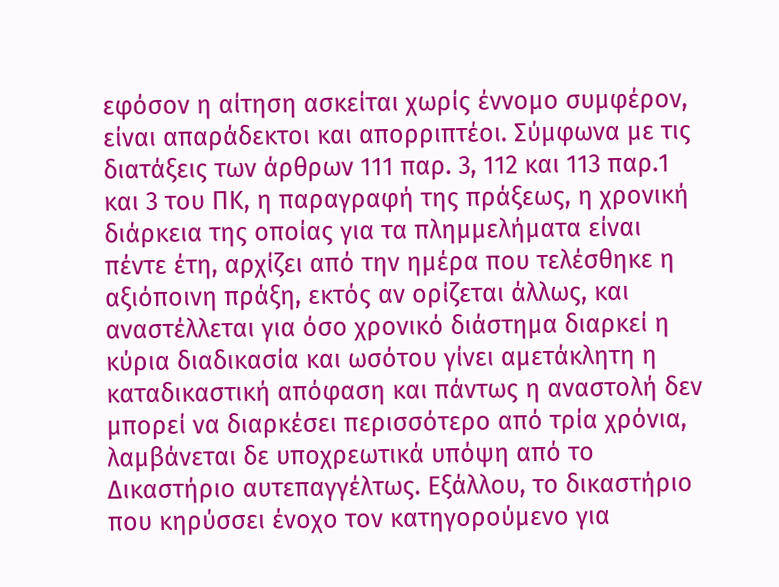εφόσον η αίτηση ασκείται χωρίς έννομο συμφέρον, είναι απαράδεκτοι και απορριπτέοι. Σύμφωνα με τις διατάξεις των άρθρων 111 παρ. 3, 112 και 113 παρ.1 και 3 του ΠΚ, η παραγραφή της πράξεως, η χρονική διάρκεια της οποίας για τα πλημμελήματα είναι πέντε έτη, αρχίζει από την ημέρα που τελέσθηκε η αξιόποινη πράξη, εκτός αν ορίζεται άλλως, και αναστέλλεται για όσο χρονικό διάστημα διαρκεί η κύρια διαδικασία και ωσότου γίνει αμετάκλητη η καταδικαστική απόφαση και πάντως η αναστολή δεν μπορεί να διαρκέσει περισσότερο από τρία χρόνια, λαμβάνεται δε υποχρεωτικά υπόψη από το Δικαστήριο αυτεπαγγέλτως. Εξάλλου, το δικαστήριο που κηρύσσει ένοχο τον κατηγορούμενο για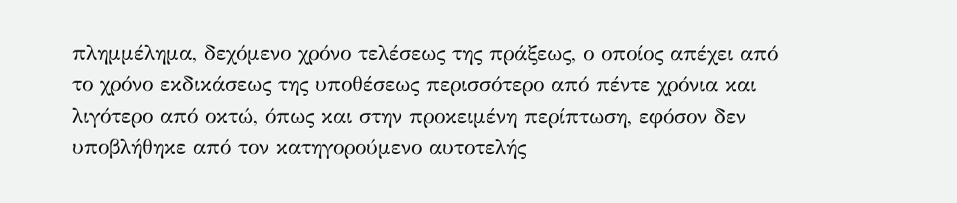πλημμέλημα, δεχόμενο χρόνο τελέσεως της πράξεως, ο οποίος απέχει από το χρόνο εκδικάσεως της υποθέσεως περισσότερο από πέντε χρόνια και λιγότερο από οκτώ, όπως και στην προκειμένη περίπτωση, εφόσον δεν υποβλήθηκε από τον κατηγορούμενο αυτοτελής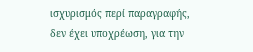ισχυρισμός περί παραγραφής, δεν έχει υποχρέωση, για την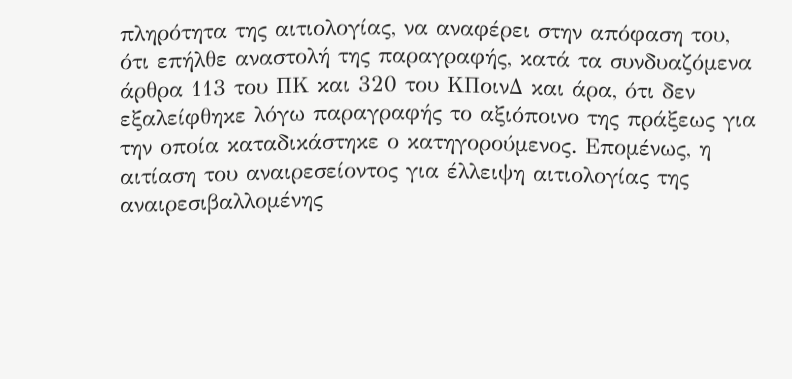πληρότητα της αιτιολογίας, να αναφέρει στην απόφαση του, ότι επήλθε αναστολή της παραγραφής, κατά τα συνδυαζόμενα άρθρα 113 του ΠΚ και 320 του ΚΠοινΔ και άρα, ότι δεν εξαλείφθηκε λόγω παραγραφής το αξιόποινο της πράξεως για την οποία καταδικάστηκε ο κατηγορούμενος. Επομένως, η αιτίαση του αναιρεσείοντος για έλλειψη αιτιολογίας της αναιρεσιβαλλομένης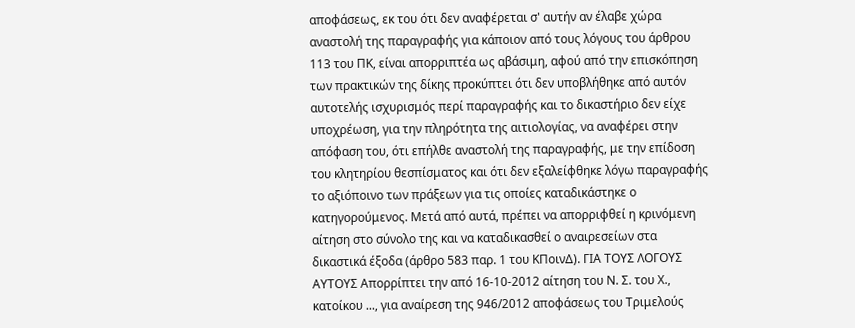αποφάσεως, εκ του ότι δεν αναφέρεται σ' αυτήν αν έλαβε χώρα αναστολή της παραγραφής για κάποιον από τους λόγους του άρθρου 113 του ΠΚ, είναι απορριπτέα ως αβάσιμη, αφού από την επισκόπηση των πρακτικών της δίκης προκύπτει ότι δεν υποβλήθηκε από αυτόν αυτοτελής ισχυρισμός περί παραγραφής και το δικαστήριο δεν είχε υποχρέωση, για την πληρότητα της αιτιολογίας, να αναφέρει στην απόφαση του, ότι επήλθε αναστολή της παραγραφής, με την επίδοση του κλητηρίου θεσπίσματος και ότι δεν εξαλείφθηκε λόγω παραγραφής το αξιόποινο των πράξεων για τις οποίες καταδικάστηκε ο κατηγορούμενος. Μετά από αυτά, πρέπει να απορριφθεί η κρινόμενη αίτηση στο σύνολο της και να καταδικασθεί ο αναιρεσείων στα δικαστικά έξοδα (άρθρο 583 παρ. 1 του ΚΠοινΔ). ΓΙΑ ΤΟΥΣ ΛΟΓΟΥΣ ΑΥΤΟΥΣ Απορρίπτει την από 16-10-2012 αίτηση του Ν. Σ. του Χ., κατοίκου ..., για αναίρεση της 946/2012 αποφάσεως του Τριμελούς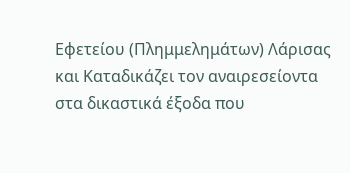Εφετείου (Πλημμελημάτων) Λάρισας και Καταδικάζει τον αναιρεσείοντα στα δικαστικά έξοδα που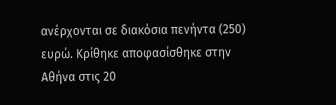ανέρχονται σε διακόσια πενήντα (250) ευρώ. Κρίθηκε αποφασίσθηκε στην Αθήνα στις 20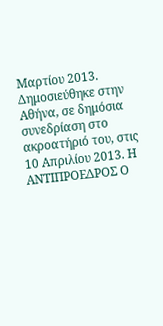Μαρτίου 2013. Δημοσιεύθηκε στην Αθήνα, σε δημόσια συνεδρίαση στο ακροατήριό του, στις 10 Απριλίου 2013. Η ΑΝΤΙΠΡΟΕΔΡΟΣ Ο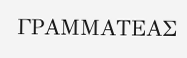ΓΡΑΜΜΑΤΕΑΣ